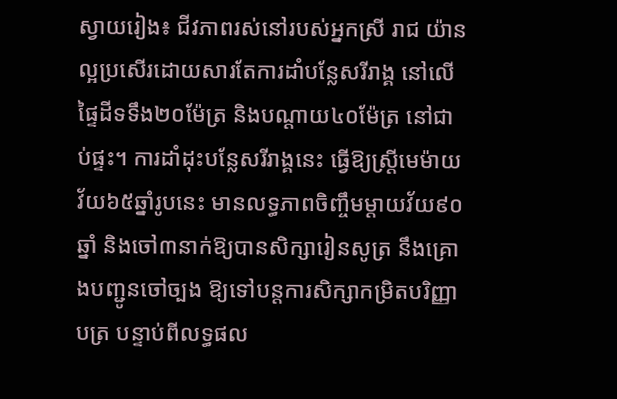ស្វាយរៀង៖ ជីវភាពរស់នៅរបស់អ្នកស្រី រាជ យ៉ាន ល្អប្រសើរដោយសារតែការដាំបន្លែសរីរាង្គ នៅលើផ្ទៃដីទទឹង២០ម៉ែត្រ និងបណ្តាយ៤០ម៉ែត្រ នៅជាប់ផ្ទះ។ ការដាំដុះបន្លែសរីរាង្គនេះ ធ្វើឱ្យស្ត្រីមេម៉ាយវ័យ៦៥ឆ្នាំរូបនេះ មានលទ្ធភាពចិញ្ចឹមម្តាយវ័យ៩០ឆ្នាំ និងចៅ៣នាក់ឱ្យបានសិក្សារៀនសូត្រ នឹងគ្រោងបញ្ជូនចៅច្បង ឱ្យទៅបន្តការសិក្សាកម្រិតបរិញ្ញាបត្រ បន្ទាប់ពីលទ្ធផល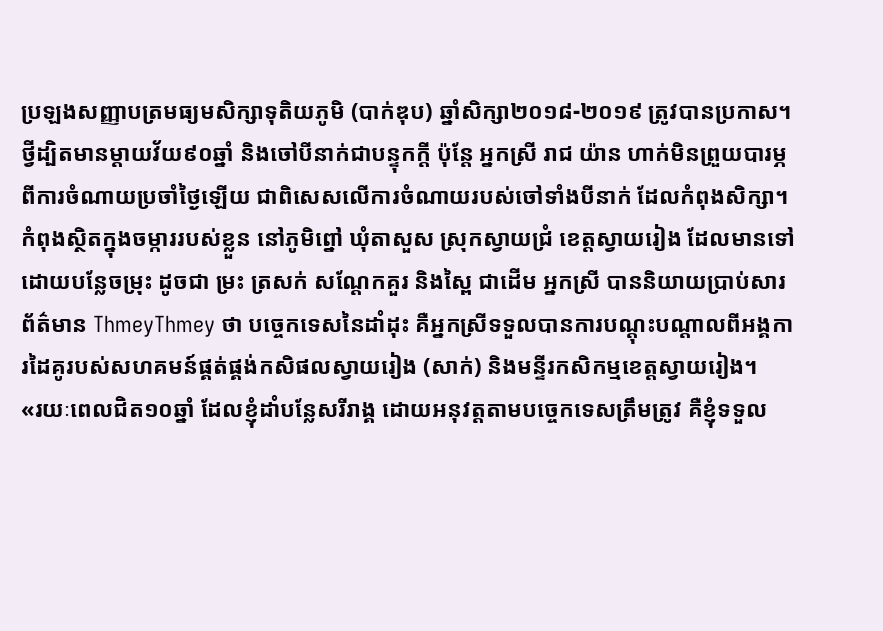ប្រឡងសញ្ញាបត្រមធ្យមសិក្សាទុតិយភូមិ (បាក់ឌុប) ឆ្នាំសិក្សា២០១៨-២០១៩ ត្រូវបានប្រកាស។
ថ្វីដ្បិតមានម្តាយវ័យ៩០ឆ្នាំ និងចៅបីនាក់ជាបន្ទុកក្តី ប៉ុន្តែ អ្នកស្រី រាជ យ៉ាន ហាក់មិនព្រួយបារម្ភពីការចំណាយប្រចាំថ្ងៃឡើយ ជាពិសេសលើការចំណាយរបស់ចៅទាំងបីនាក់ ដែលកំពុងសិក្សា។ កំពុងស្ថិតក្នុងចម្ការរបស់ខ្លួន នៅភូមិព្នៅ ឃុំតាសួស ស្រុកស្វាយជ្រំ ខេត្តស្វាយរៀង ដែលមានទៅដោយបន្លែចម្រុះ ដូចជា ម្រះ ត្រសក់ សណ្តែកគួរ និងស្ពៃ ជាដើម អ្នកស្រី បាននិយាយប្រាប់សារព័ត៌មាន ThmeyThmey ថា បច្ចេកទេសនៃដាំដុះ គឺអ្នកស្រីទទួលបានការបណ្តុះបណ្តាលពីអង្គការដៃគូរបស់សហគមន៍ផ្គត់ផ្គង់កសិផលស្វាយរៀង (សាក់) និងមន្ទីរកសិកម្មខេត្តស្វាយរៀង។
«រយៈពេលជិត១០ឆ្នាំ ដែលខ្ញុំដាំបន្លែសរីរាង្គ ដោយអនុវត្តតាមបច្ចេកទេសត្រឹមត្រូវ គឺខ្ញុំទទួល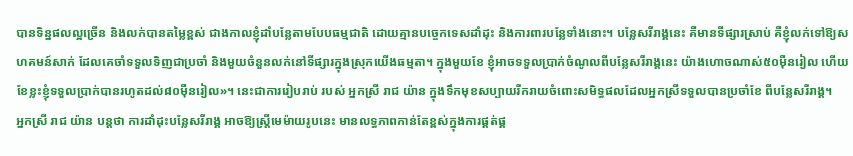បានទិន្នផលល្អច្រើន និងលក់បានតម្លៃខ្ពស់ ជាងកាលខ្ញុំដាំបន្លែតាមបែបធម្មជាតិ ដោយគ្មានបច្ចេកទេសដាំដុះ និងការពារបន្លែទាំងនោះ។ បន្លែសរីរាង្គនេះ គឺមានទីផ្សារស្រាប់ គឺខ្ញុំលក់ទៅឱ្យសហគមន៍សាក់ ដែលគេចាំទទួលទិញជាប្រចាំ និងមួយចំនួនលក់នៅទីផ្សារក្នុងស្រុកយើងធម្មតា។ ក្នុងមួយខែ ខ្ញុំអាចទទួលប្រាក់ចំណូលពីបន្លែសរីរាង្គនេះ យ៉ាងហោចណាស់៥០ម៉ឺនរៀល ហើយខែខ្លះខ្ញុំទទួលប្រាក់បានរហូតដល់៨០ម៉ឺនរៀល»។ នេះជាការរៀបរាប់ របស់ អ្នកស្រី រាជ យ៉ាន ក្នុងទឹកមុខសប្បាយរីករាយចំពោះសមិទ្ធផលដែលអ្នកស្រីទទួលបានប្រចាំខែ ពីបន្លែសរីរាង្គ។
អ្នកស្រី រាជ យ៉ាន បន្តថា ការដាំដុះបន្លែសរីរាង្គ អាចឱ្យស្រី្តមេម៉ាយរូបនេះ មានលទ្ធភាពកាន់តែខ្ពស់ក្នុងការផ្គត់ផ្គ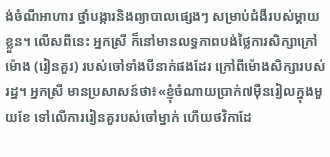ង់ចំណីអាហារ ថ្នាំបង្ការនិងព្យាបាលផ្សេងៗ សម្រាប់ជំងឺរបស់ម្តាយខ្លួន។ លើសពីនេះ អ្នកស្រី ក៏នៅមានលទ្ធភាពបង់ថ្លៃការសិក្សាក្រៅម៉ោង (រៀនគួរ) របស់ចៅទាំងបីនាក់ផងដែរ ក្រៅពីម៉ោងសិក្សារបស់រដ្ឋ។ អ្នកស្រី មានប្រសាសន៍ថា៖«ខ្ញុំចំណាយប្រាក់៧ម៉ឺនរៀលក្នុងមួយខែ ទៅលើការរៀនគួរបស់ចៅម្នាក់ ហើយថវិកាដែ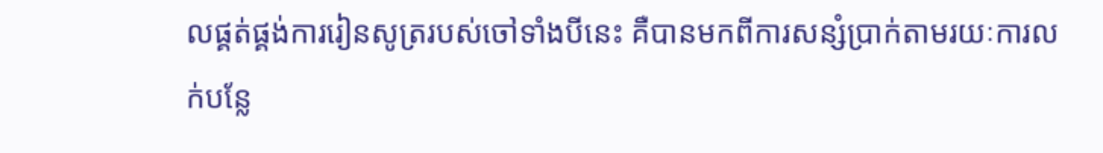លផ្គត់ផ្គង់ការរៀនសូត្ររបស់ចៅទាំងបីនេះ គឺបានមកពីការសន្សំប្រាក់តាមរយៈការលក់បន្លែ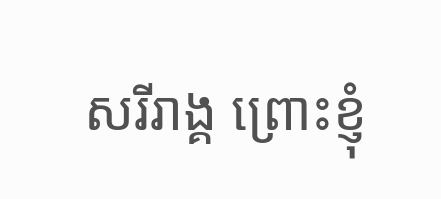សរីរាង្គ ព្រោះខ្ញុំ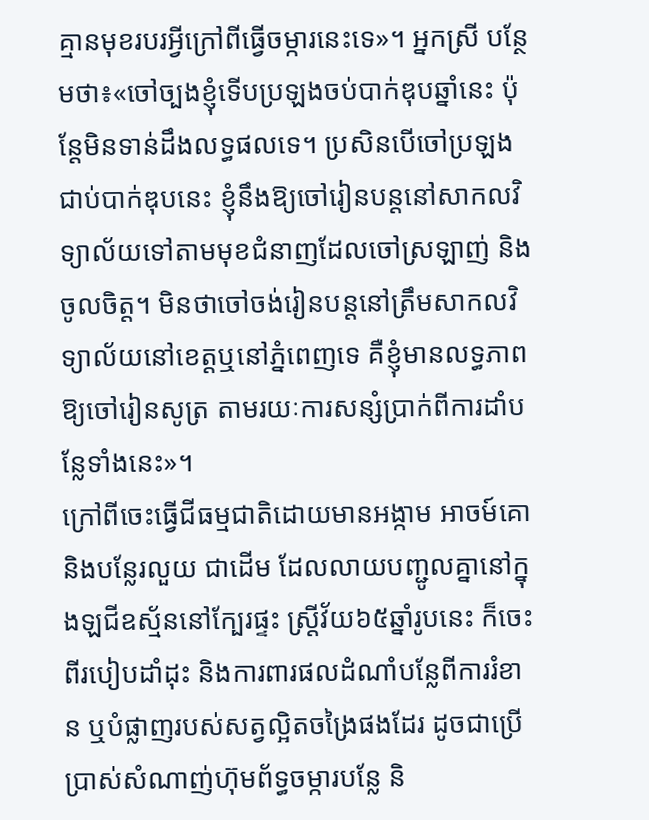គ្មានមុខរបរអ្វីក្រៅពីធ្វើចម្ការនេះទេ»។ អ្នកស្រី បន្ថែមថា៖«ចៅច្បងខ្ញុំទើបប្រឡងចប់បាក់ឌុបឆ្នាំនេះ ប៉ុន្តែមិនទាន់ដឹងលទ្ធផលទេ។ ប្រសិនបើចៅប្រឡងជាប់បាក់ឌុបនេះ ខ្ញុំនឹងឱ្យចៅរៀនបន្តនៅសាកលវិទ្យាល័យទៅតាមមុខជំនាញដែលចៅស្រឡាញ់ និងចូលចិត្ត។ មិនថាចៅចង់រៀនបន្តនៅត្រឹមសាកលវិទ្យាល័យនៅខេត្តឬនៅភ្នំពេញទេ គឺខ្ញុំមានលទ្ធភាពឱ្យចៅរៀនសូត្រ តាមរយៈការសន្សំប្រាក់ពីការដាំបន្លែទាំងនេះ»។
ក្រៅពីចេះធ្វើជីធម្មជាតិដោយមានអង្កាម អាចម៍គោ និងបន្លែរលួយ ជាដើម ដែលលាយបញ្ជូលគ្នានៅក្នុងឡជីឧស្ម័ននៅក្បែរផ្ទះ ស្ត្រីវ័យ៦៥ឆ្នាំរូបនេះ ក៏ចេះពីរបៀបដាំដុះ និងការពារផលដំណាំបន្លែពីការរំខាន ឬបំផ្លាញរបស់សត្វល្អិតចង្រៃផងដែរ ដូចជាប្រើប្រាស់សំណាញ់ហ៊ុមព័ទ្ធចម្ការបន្លែ និ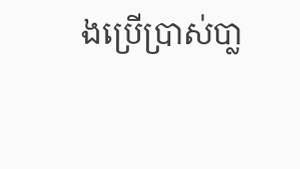ងប្រើប្រាស់បា្ល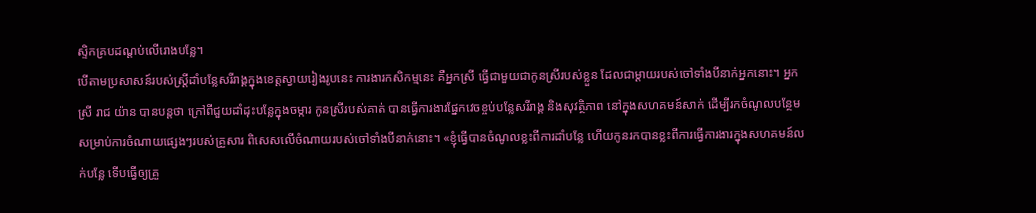ស្ទិកគ្របដណ្តប់លើរោងបន្លែ។
បើតាមប្រសាសន៍របស់ស្ត្រីដាំបន្លែសរីរាង្គក្នុងខេត្តស្វាយរៀងរូបនេះ ការងារកសិកម្មនេះ គឺអ្នកស្រី ធ្វើជាមួយជាកូនស្រីរបស់ខ្លួន ដែលជាម្តាយរបស់ចៅទាំងបីនាក់អ្នកនោះ។ អ្នកស្រី រាជ យ៉ាន បានបន្តថា ក្រៅពីជួយដាំដុះបន្លែក្នុងចម្ការ កូនស្រីរបស់គាត់ បានធ្វើការងារផ្នែកវេចខ្ចប់បន្លែសរីរាង្គ និងសុវត្ថិភាព នៅក្នុងសហគមន៍សាក់ ដើម្បីរកចំណូលបន្ថែមសម្រាប់ការចំណាយផ្សេងៗរបស់គ្រួសារ ពិសេសលើចំណាយរបស់ចៅទាំងបីនាក់នោះ។ «ខ្ញុំធ្វើបានចំណូលខ្លះពីការដាំបន្លែ ហើយកូនរកបានខ្លះពីការធ្វើការងារក្នុងសហគមន៍លក់បន្លែ ទើបធ្វើឲ្យគ្រួ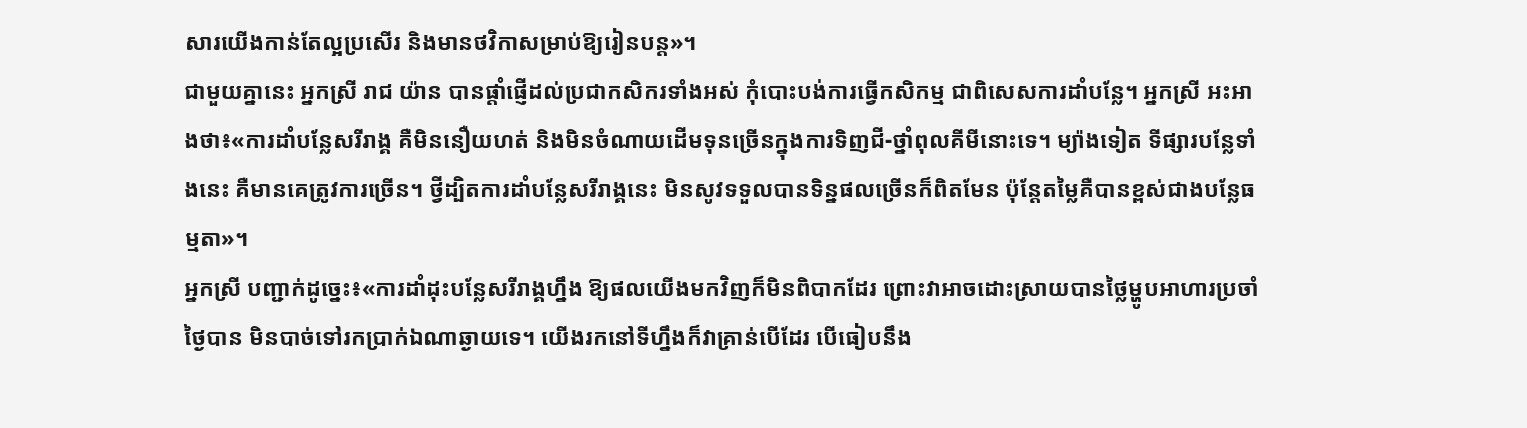សារយើងកាន់តែល្អប្រសើរ និងមានថវិកាសម្រាប់ឱ្យរៀនបន្ត»។
ជាមួយគ្នានេះ អ្នកស្រី រាជ យ៉ាន បានផ្តាំផ្ញើដល់ប្រជាកសិករទាំងអស់ កុំបោះបង់ការធ្វើកសិកម្ម ជាពិសេសការដាំបន្លែ។ អ្នកស្រី អះអាងថា៖«ការដាំបន្លែសរីរាង្គ គឺមិននឿយហត់ និងមិនចំណាយដើមទុនច្រើនក្នុងការទិញជី-ថ្នាំពុលគីមីនោះទេ។ ម្យ៉ាងទៀត ទីផ្សារបន្លែទាំងនេះ គឺមានគេត្រូវការច្រើន។ ថ្វីដ្បិតការដាំបន្លែសរីរាង្គនេះ មិនសូវទទួលបានទិន្នផលច្រើនក៏ពិតមែន ប៉ុន្តែតម្លៃគឺបានខ្ពស់ជាងបន្លែធម្មតា»។
អ្នកស្រី បញ្ជាក់ដូច្នេះ៖«ការដាំដុះបន្លែសរីរាង្គហ្នឹង ឱ្យផលយើងមកវិញក៏មិនពិបាកដែរ ព្រោះវាអាចដោះស្រាយបានថ្លៃម្ហូបអាហារប្រចាំថៃ្ងបាន មិនបាច់ទៅរកប្រាក់ឯណាឆ្ងាយទេ។ យើងរកនៅទីហ្នឹងក៏វាគ្រាន់បើដែរ បើធៀបនឹង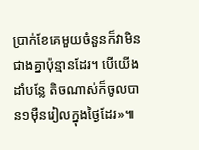ប្រាក់ខែគេមួយចំនួនក៏វាមិនជាងគ្នាប៉ុន្មានដែរ។ បើយើងដាំបន្លែ តិចណាស់ក៏ចូលបាន១ម៉ឺនរៀលក្នុងថ្ងៃដែរ»៕